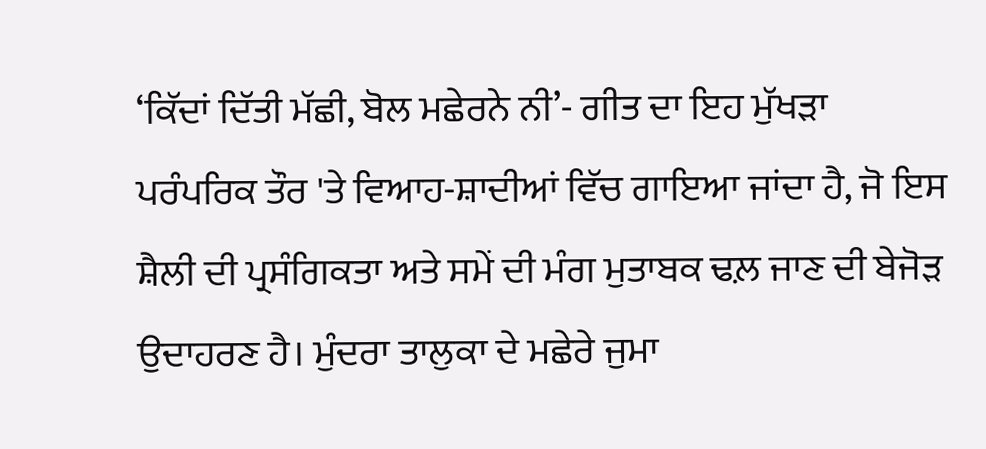‘ਕਿੱਦਾਂ ਦਿੱਤੀ ਮੱਛੀ, ਬੋਲ ਮਛੇਰਨੇ ਨੀ’- ਗੀਤ ਦਾ ਇਹ ਮੁੱਖੜਾ ਪਰੰਪਰਿਕ ਤੌਰ 'ਤੇ ਵਿਆਹ-ਸ਼ਾਦੀਆਂ ਵਿੱਚ ਗਾਇਆ ਜਾਂਦਾ ਹੈ, ਜੋ ਇਸ ਸ਼ੈਲੀ ਦੀ ਪ੍ਰਸੰਗਿਕਤਾ ਅਤੇ ਸਮੇਂ ਦੀ ਮੰਗ ਮੁਤਾਬਕ ਢਲ਼ ਜਾਣ ਦੀ ਬੇਜੋੜ ਉਦਾਹਰਣ ਹੈ। ਮੁੰਦਰਾ ਤਾਲੁਕਾ ਦੇ ਮਛੇਰੇ ਜੁਮਾ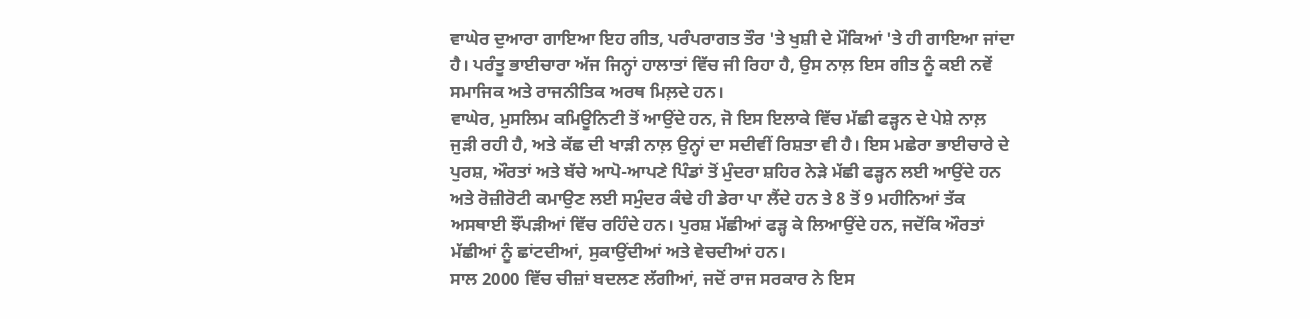ਵਾਘੇਰ ਦੁਆਰਾ ਗਾਇਆ ਇਹ ਗੀਤ, ਪਰੰਪਰਾਗਤ ਤੌਰ 'ਤੇ ਖੁਸ਼ੀ ਦੇ ਮੌਕਿਆਂ 'ਤੇ ਹੀ ਗਾਇਆ ਜਾਂਦਾ ਹੈ। ਪਰੰਤੂ ਭਾਈਚਾਰਾ ਅੱਜ ਜਿਨ੍ਹਾਂ ਹਾਲਾਤਾਂ ਵਿੱਚ ਜੀ ਰਿਹਾ ਹੈ, ਉਸ ਨਾਲ਼ ਇਸ ਗੀਤ ਨੂੰ ਕਈ ਨਵੇਂ ਸਮਾਜਿਕ ਅਤੇ ਰਾਜਨੀਤਿਕ ਅਰਥ ਮਿਲ਼ਦੇ ਹਨ।
ਵਾਘੇਰ, ਮੁਸਲਿਮ ਕਮਿਊਨਿਟੀ ਤੋਂ ਆਉਂਦੇ ਹਨ, ਜੋ ਇਸ ਇਲਾਕੇ ਵਿੱਚ ਮੱਛੀ ਫੜ੍ਹਨ ਦੇ ਪੇਸ਼ੇ ਨਾਲ਼ ਜੁੜੀ ਰਹੀ ਹੈ, ਅਤੇ ਕੱਛ ਦੀ ਖਾੜੀ ਨਾਲ਼ ਉਨ੍ਹਾਂ ਦਾ ਸਦੀਵੀਂ ਰਿਸ਼ਤਾ ਵੀ ਹੈ। ਇਸ ਮਛੇਰਾ ਭਾਈਚਾਰੇ ਦੇ ਪੁਰਸ਼, ਔਰਤਾਂ ਅਤੇ ਬੱਚੇ ਆਪੋ-ਆਪਣੇ ਪਿੰਡਾਂ ਤੋਂ ਮੁੰਦਰਾ ਸ਼ਹਿਰ ਨੇੜੇ ਮੱਛੀ ਫੜ੍ਹਨ ਲਈ ਆਉਂਦੇ ਹਨ ਅਤੇ ਰੋਜ਼ੀਰੋਟੀ ਕਮਾਉਣ ਲਈ ਸਮੁੰਦਰ ਕੰਢੇ ਹੀ ਡੇਰਾ ਪਾ ਲੈਂਦੇ ਹਨ ਤੇ 8 ਤੋਂ 9 ਮਹੀਨਿਆਂ ਤੱਕ ਅਸਥਾਈ ਝੌਂਪੜੀਆਂ ਵਿੱਚ ਰਹਿੰਦੇ ਹਨ। ਪੁਰਸ਼ ਮੱਛੀਆਂ ਫੜ੍ਹ ਕੇ ਲਿਆਉਂਦੇ ਹਨ, ਜਦੋਂਕਿ ਔਰਤਾਂ ਮੱਛੀਆਂ ਨੂੰ ਛਾਂਟਦੀਆਂ, ਸੁਕਾਉਂਦੀਆਂ ਅਤੇ ਵੇਚਦੀਆਂ ਹਨ।
ਸਾਲ 2000 ਵਿੱਚ ਚੀਜ਼ਾਂ ਬਦਲਣ ਲੱਗੀਆਂ, ਜਦੋਂ ਰਾਜ ਸਰਕਾਰ ਨੇ ਇਸ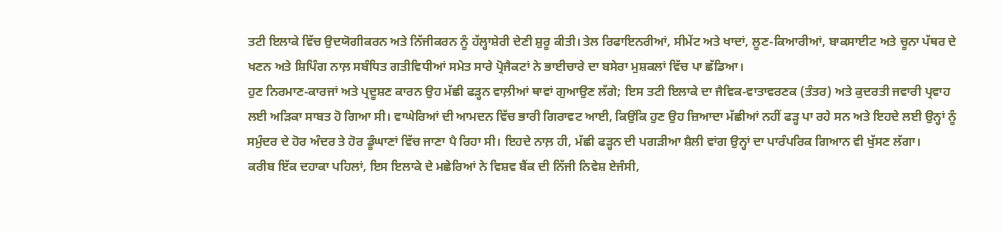ਤਟੀ ਇਲਾਕੇ ਵਿੱਚ ਉਦਯੋਗੀਕਰਨ ਅਤੇ ਨਿੱਜੀਕਰਨ ਨੂੰ ਹੱਲ੍ਹਾਸ਼ੇਰੀ ਦੇਣੀ ਸ਼ੁਰੂ ਕੀਤੀ। ਤੇਲ ਰਿਫਾਇਨਰੀਆਂ, ਸੀਮੇਂਟ ਅਤੇ ਖਾਦਾਂ, ਲੂਣ-ਕਿਆਰੀਆਂ, ਬਾਕਸਾਈਟ ਅਤੇ ਚੂਨਾ ਪੱਥਰ ਦੇ ਖਣਨ ਅਤੇ ਸ਼ਿਪਿੰਗ ਨਾਲ਼ ਸਬੰਧਿਤ ਗਤੀਵਿਧੀਆਂ ਸਮੇਤ ਸਾਰੇ ਪ੍ਰੋਜੈਕਟਾਂ ਨੇ ਭਾਈਚਾਰੇ ਦਾ ਬਸੇਰਾ ਮੁਸ਼ਕਲਾਂ ਵਿੱਚ ਪਾ ਛੱਡਿਆ।
ਹੁਣ ਨਿਰਮਾਣ-ਕਾਰਜਾਂ ਅਤੇ ਪ੍ਰਦੂਸ਼ਣ ਕਾਰਨ ਉਹ ਮੱਛੀ ਫੜ੍ਹਨ ਵਾਲ਼ੀਆਂ ਥਾਵਾਂ ਗੁਆਉਣ ਲੱਗੇ; ਇਸ ਤਟੀ ਇਲਾਕੇ ਦਾ ਜੈਵਿਕ-ਵਾਤਾਵਰਣਕ (ਤੰਤਰ) ਅਤੇ ਕੁਦਰਤੀ ਜਵਾਰੀ ਪ੍ਰਵਾਹ ਲਈ ਅੜਿਕਾ ਸਾਬਤ ਹੋ ਗਿਆ ਸੀ। ਵਾਘੇਰਿਆਂ ਦੀ ਆਮਦਨ ਵਿੱਚ ਭਾਰੀ ਗਿਰਾਵਟ ਆਈ, ਕਿਉਂਕਿ ਹੁਣ ਉਹ ਜ਼ਿਆਦਾ ਮੱਛੀਆਂ ਨਹੀਂ ਫੜ੍ਹ ਪਾ ਰਹੇ ਸਨ ਅਤੇ ਇਹਦੇ ਲਈ ਉਨ੍ਹਾਂ ਨੂੰ ਸਮੁੰਦਰ ਦੇ ਹੋਰ ਅੰਦਰ ਤੇ ਹੋਰ ਡੂੰਘਾਣਾਂ ਵਿੱਚ ਜਾਣਾ ਪੈ ਰਿਹਾ ਸੀ। ਇਹਦੇ ਨਾਲ਼ ਹੀ, ਮੱਛੀ ਫੜ੍ਹਨ ਦੀ ਪਗੜੀਆ ਸ਼ੈਲੀ ਵਾਂਗ ਉਨ੍ਹਾਂ ਦਾ ਪਾਰੰਪਰਿਕ ਗਿਆਨ ਵੀ ਖੁੱਸਣ ਲੱਗਾ।
ਕਰੀਬ ਇੱਕ ਦਹਾਕਾ ਪਹਿਲਾਂ, ਇਸ ਇਲਾਕੇ ਦੇ ਮਛੇਰਿਆਂ ਨੇ ਵਿਸ਼ਵ ਬੈਂਕ ਦੀ ਨਿੱਜੀ ਨਿਵੇਸ਼ ਏਜੰਸੀ,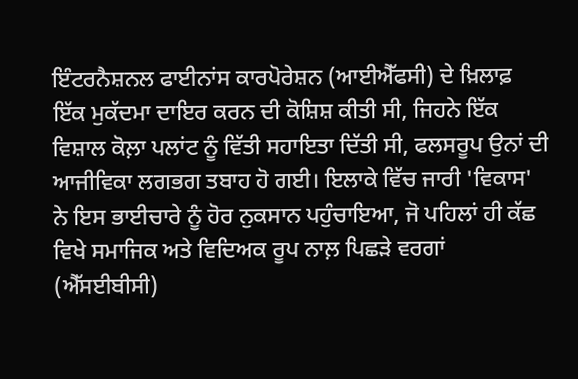ਇੰਟਰਨੈਸ਼ਨਲ ਫਾਈਨਾਂਸ ਕਾਰਪੋਰੇਸ਼ਨ (ਆਈਐੱਫਸੀ) ਦੇ ਖ਼ਿਲਾਫ਼ ਇੱਕ ਮੁਕੱਦਮਾ ਦਾਇਰ ਕਰਨ ਦੀ ਕੋਸ਼ਿਸ਼ ਕੀਤੀ ਸੀ, ਜਿਹਨੇ ਇੱਕ ਵਿਸ਼ਾਲ ਕੋਲ਼ਾ ਪਲਾਂਟ ਨੂੰ ਵਿੱਤੀ ਸਹਾਇਤਾ ਦਿੱਤੀ ਸੀ, ਫਲਸਰੂਪ ਉਨਾਂ ਦੀ ਆਜੀਵਿਕਾ ਲਗਭਗ ਤਬਾਹ ਹੋ ਗਈ। ਇਲਾਕੇ ਵਿੱਚ ਜਾਰੀ 'ਵਿਕਾਸ' ਨੇ ਇਸ ਭਾਈਚਾਰੇ ਨੂੰ ਹੋਰ ਨੁਕਸਾਨ ਪਹੁੰਚਾਇਆ, ਜੋ ਪਹਿਲਾਂ ਹੀ ਕੱਛ ਵਿਖੇ ਸਮਾਜਿਕ ਅਤੇ ਵਿਦਿਅਕ ਰੂਪ ਨਾਲ਼ ਪਿਛੜੇ ਵਰਗਾਂ (ਐੱਸਈਬੀਸੀ)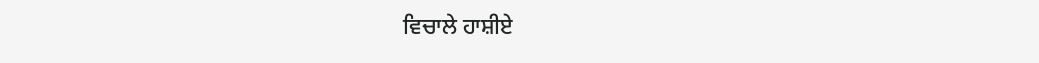ਵਿਚਾਲੇ ਹਾਸ਼ੀਏ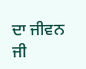ਦਾ ਜੀਵਨ ਜੀ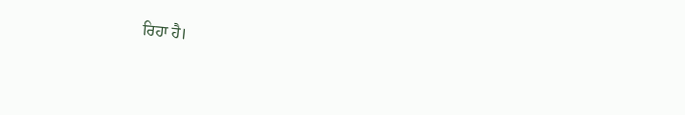ਰਿਹਾ ਹੈ।